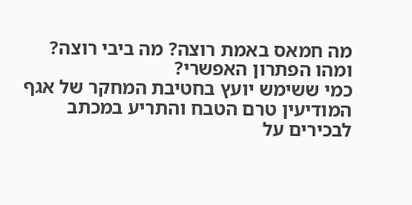מה חמאס באמת רוצה? מה ביבי רוצה? ומהו הפתרון האפשרי?
כמי ששימש יועץ בחטיבת המחקר של אגף המודיעין טרם הטבח והתריע במכתב לבכירים על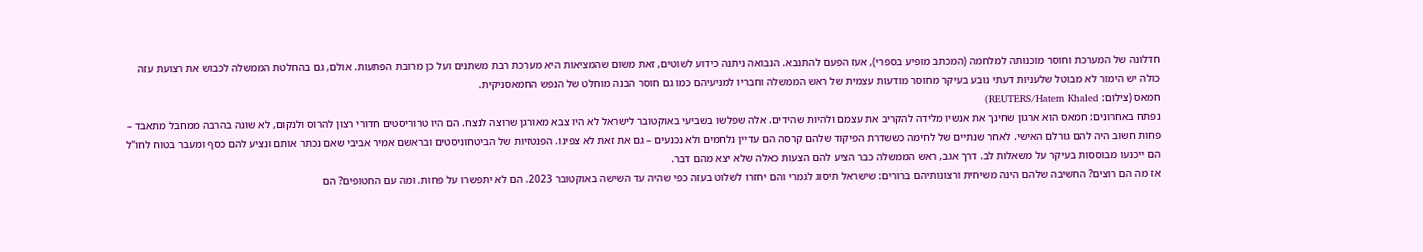חדלונה של המערכת וחוסר מוכנותה למלחמה (המכתב מופיע בספרי), אעז הפעם להתנבא. הנבואה ניתנה כידוע לשוטים, זאת משום שהמציאות היא מערכת רבת משתנים ועל כן מרובת הפתעות. אולם, גם בהחלטת הממשלה לכבוש את רצועת עזה כולה יש הימור לא מבוטל שלעניות דעתי נובע בעיקר מחוסר מודעות עצמית של ראש הממשלה וחבריו למניעיהם כמו גם חוסר הבנה מוחלט של הנפש החמאסניקית.
חמאס (צילום: REUTERS/Hatem Khaled)
נפתח באחרונים: חמאס הוא ארגון שחינך את אנשיו מלידה להקריב את עצמם ולהיות שהידים. אלה שפלשו בשביעי באוקטובר לישראל לא היו צבא מאורגן שרוצה לנצח. הם היו טרוריסטים חדורי רצון להרוס ולנקום, לא שונה בהרבה ממחבל מתאבד – פחות חשוב היה להם גורלם האישי. לאחר שנתיים של לחימה כששדרת הפיקוד שלהם קרסה הם עדיין נלחמים ולא נכנעים – גם את זאת לא צפינו. הפנטזיות של הביטחוניסטים ובראשם אמיר אביבי שאם נכתר אותם ונציע להם כסף ומעבר בטוח לחו"ל הם ייכנעו מבוססות בעיקר על משאלות לב. דרך אגב, ראש הממשלה כבר הציע להם הצעות כאלה שלא יצא מהם דבר.
אז מה הם רוצים? החשיבה שלהם הינה משיחית ורצונותיהם ברורים: שישראל תיסוג לגמרי והם יחזרו לשלוט בעזה כפי שהיה עד השישה באוקטובר 2023. הם לא יתפשרו על פחות. ומה עם החטופים? הם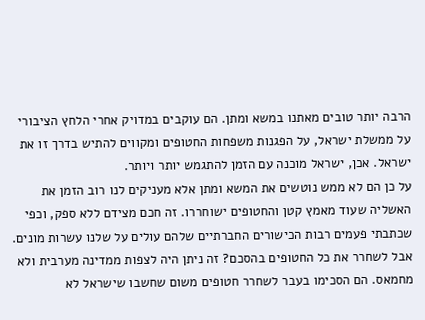הרבה יותר טובים מאתנו במשא ומתן. הם עוקבים במדויק אחרי הלחץ הציבורי על ממשלת ישראל, על הפגנות משפחות החטופים ומקווים להתיש בדרך זו את ישראל. אכן, ישראל מוכנה עם הזמן להתגמש יותר ויותר.
על כן הם לא ממש נוטשים את המשא ומתן אלא מעניקים לנו רוב הזמן את האשליה שעוד מאמץ קטן והחטופים ישוחררו. זה חכם מצידם ללא ספק, וכפי שכתבתי פעמים רבות הכישורים החברתיים שלהם עולים על שלנו עשרות מונים. אבל לשחרר את כל החטופים בהסכם? זה ניתן היה לצפות ממדינה מערבית ולא מחמאס. הם הסכימו בעבר לשחרר חטופים משום שחשבו שישראל לא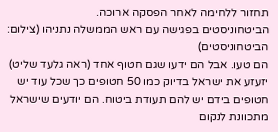תחזור ללחימה לאחר הפסקה ארוכה.
הביטחוניסטים בפגישה עם ראש הממשלה נתניהו (צילום: הביטחוניסטים)
הם טעו. אבל הם ידעו שגם חטוף אחד (ראה גלעד שליט) יזעזע את ישראל בדיוק כמו 50 חטופים כך שכל עוד יש חטופים בידם יש להם תעודת ביטוח. הם יודעים שישראל מתכוונת לנקום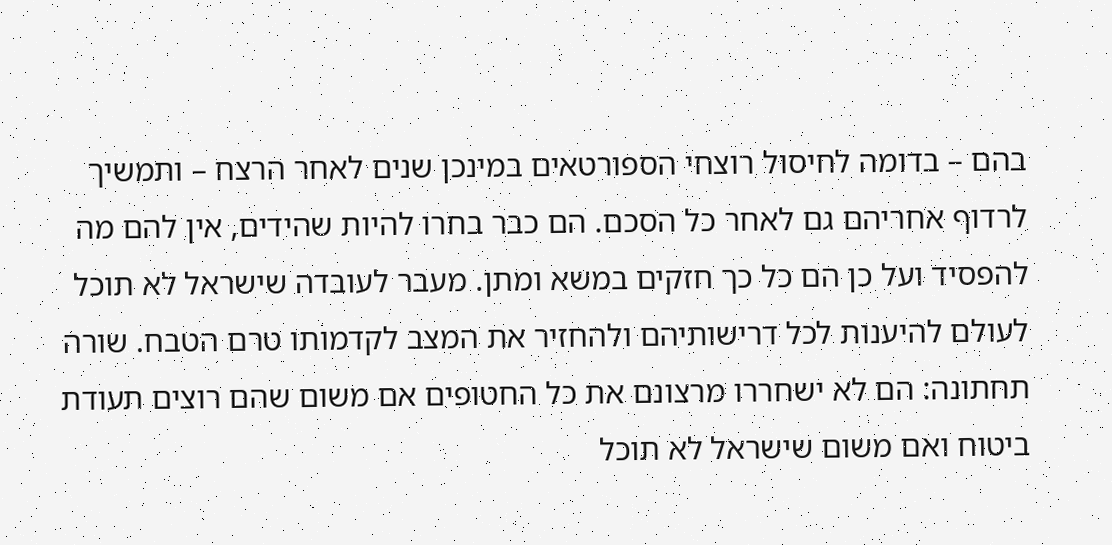בהם – בדומה לחיסול רוצחי הספורטאים במינכן שנים לאחר הרצח – ותמשיך לרדוף אחריהם גם לאחר כל הסכם. הם כבר בחרו להיות שהידים, אין להם מה להפסיד ועל כן הם כל כך חזקים במשא ומתן. מעבר לעובדה שישראל לא תוכל לעולם להיענות לכל דרישותיהם ולהחזיר את המצב לקדמותו טרם הטבח. שורה תחתונה: הם לא ישחררו מרצונם את כל החטופים אם משום שהם רוצים תעודת ביטוח ואם משום שישראל לא תוכל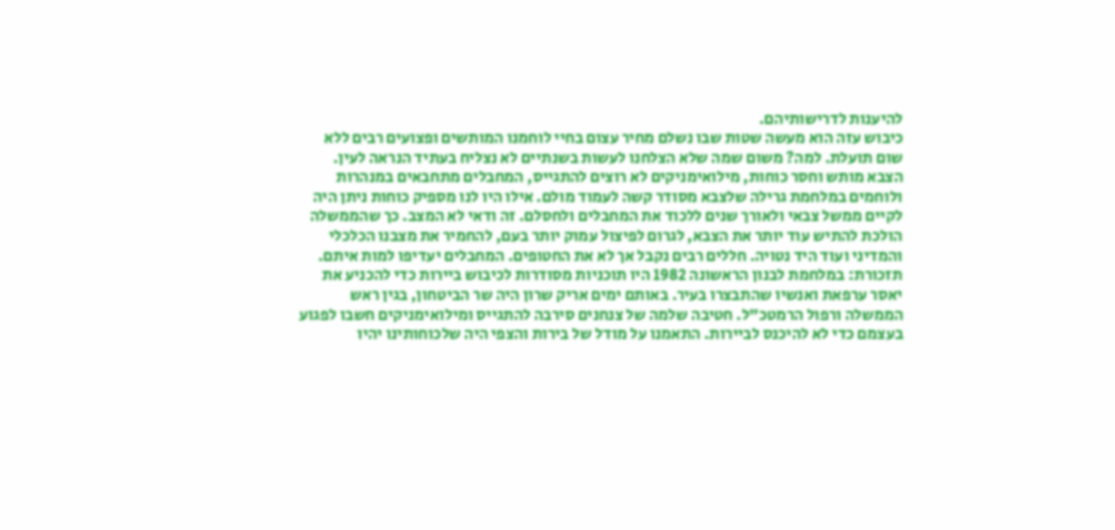להיענות לדרישותיהם.
כיבוש עזה הוא מעשה שטות שבו נשלם מחיר עצום בחיי לוחמנו המותשים ופצועים רבים ללא שום תועלת. למה? משום שמה שלא הצלחנו לעשות בשנתיים לא נצליח בעתיד הנראה לעין. הצבא מותש וחסר כוחות, מילואימניקים לא רוצים להתגייס, המחבלים מתחבאים במנהרות ולוחמים במלחמת גרילה שלצבא מסודר קשה לעמוד מולם. אילו היו לנו מספיק כוחות ניתן היה לקיים ממשל צבאי ולאורך שנים ללכוד את המחבלים ולחסלם. זה ודאי לא המצב. כך שהממשלה הולכת להתיש עוד יותר את הצבא, לגרום לפיצול עמוק יותר בעם, להחמיר את מצבנו הכלכלי והמדיני ועוד היד נטויה. חללים רבים נקבל אך לא את החטופים. המחבלים יעדיפו למות איתם.
תזכורת: במלחמת לבנון הראשונה 1982 היו תוכניות מסודרות לכיבוש ביירות כדי להכניע את יאסר ערפאת ואנשיו שהתבצרו בעיר. באותם ימים אריק שרון היה שר הביטחון, בגין ראש הממשלה ורפול הרמטכ"ל. חטיבה שלמה של צנחנים סירבה להתגייס ומילואימניקים חשבו לפגוע בעצמם כדי לא להיכנס לביירות. התאמנו על מודל של בירות והצפי היה שלכוחותינו יהיו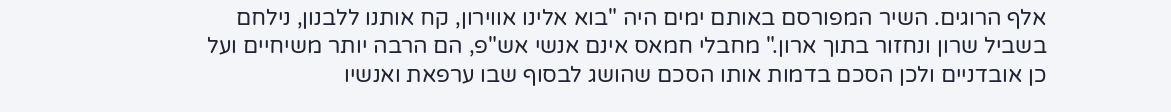אלף הרוגים. השיר המפורסם באותם ימים היה "בוא אלינו אווירון, קח אותנו ללבנון, נילחם בשביל שרון ונחזור בתוך ארון." מחבלי חמאס אינם אנשי אש"פ, הם הרבה יותר משיחיים ועל כן אובדניים ולכן הסכם בדמות אותו הסכם שהושג לבסוף שבו ערפאת ואנשיו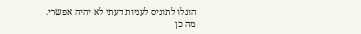הוגלו לתוניס לעניות דעתי לא יהיה אפשרי.
מה כן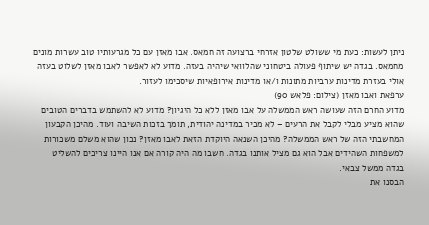ניתן לעשות: כעת מי ששולט שלטון אזרחי ברצועה זה חמאס. אבו מאזן עם כל מגרעותיו טוב עשרות מונים מחמאס. בגדה יש שיתוף פעולה ביטחוני שהלוואי שיהיה בעזה. מדוע לא לאפשר לאבו מאזן לשלוט בעזה אולי בעזרת מדינות ערביות מתונות ו/או מדינות אירופאיות שיסכימו לעזור.
ערפאת ואבו מאזן (צילום: פלאש 90)
מדוע החרם הזה שעושה ראש הממשלה על אבו מאזן ללא כל היגיון? מדוע לא להשתמש בדברים הטובים שהוא מציע מבלי לקבל את הרעים – לא מכיר במדינה יהודית, תומך בזכות השיבה ועוד. מהיכן הקבעון המחשבתי הזה של ראש הממשלה? מהיכן השנאה היוקדת הזאת לאבו מאזן? נכון שהוא משלם משכורות למשפחות השהידים אבל הוא גם מציל אותנו בגדה. חשבו מה היה קורה אם אנו היינו צריכים להשליט בגדה ממשל צבאי.
הבסנו את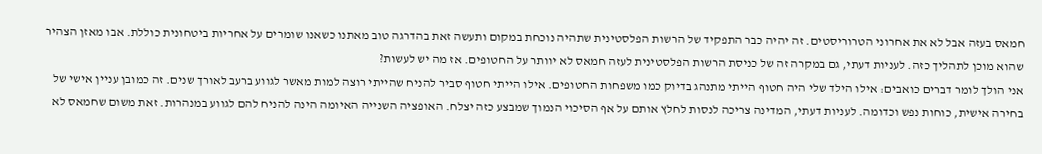חמאס בעזה אבל לא את אחרוני הטרוריסטים. זה יהיה כבר התפקיד של הרשות הפלסטינית שתהיה נוכחת במקום ותעשה זאת בהדרגה טוב מאתנו כשאנו שומרים על אחריות ביטחונית כוללת. אבו מאזן הצהיר שהוא מוכן לתהליך כזה. לעניות דעתי, גם במקרה זה של כניסת הרשות הפלסטינית לעזה חמאס לא יוותר על החטופים. אז מה יש לעשות?
אני הולך לומר דברים כואבים: אילו הילד שלי היה חטוף הייתי מתנהג בדיוק כמו משפחות החטופים. אילו הייתי חטוף סביר להניח שהייתי רוצה למות מאשר לגווע ברעב לאורך שנים. זה כמובן עניין אישי של בחירה אישית, כוחות נפש וכדומה. לעניות דעתי, המדינה צריכה לנסות לחלץ אותם על אף הסיכוי הנמוך שמבצע כזה יצלח. האופציה השנייה האיומה הינה להניח להם לגווע במנהרות. זאת משום שחמאס לא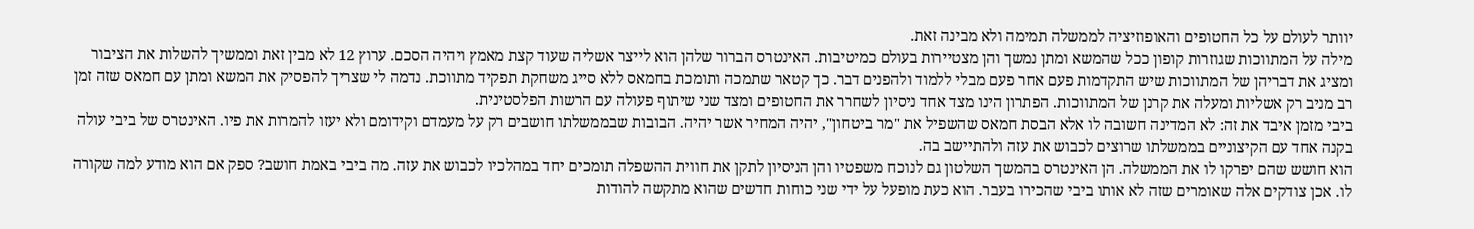יוותר לעולם על כל החטופים והאופוזיציה לממשלה תמימה ולא מבינה זאת.
מילה על המתווכות שגוזרות קופון ככל שהמשא ומתן נמשך והן מצטיירות בעולם כמיטיבות. האינטרס הברור שלהן הוא לייצר אשליה שעוד קצת מאמץ ויהיה הסכם. ערוץ 12 לא מבין זאת וממשיך להשלות את הציבור ומציג את דבריהן של המתווכות שיש התקדמות פעם אחר פעם מבלי ללמוד ולהפנים דבר. כך קטאר שתמכה ותומכת בחמאס ללא סייג משחקת תפקיד מתווכת. נדמה לי שצריך להפסיק את המשא ומתן עם חמאס שזה זמן רב מניב רק אשליות ומעלה את קרנן של המתווכות. הפתרון הינו מצד אחד ניסיון לשחרר את החטופים ומצד שני שיתוף פעולה עם הרשות הפלסטינית.
ביבי מזמן איבד את זה: לא המדינה חשובה לו אלא הבסת חמאס שהשפיל את "מר ביטחון", יהיה המחיר אשר יהיה. הבובות שבממשלתו חושבים רק על מעמדם וקידומם ולא יעזו להמרות את פיו. האינטרס של ביבי עולה בקנה אחד עם הקיצוניים בממשלתו שרוצים לכבוש את עזה ולהתיישב בה.
הוא חושש שהם יפרקו לו את הממשלה. הן האינטרס בהמשך השלטון גם לנוכח משפטיו והן הניסיון לתקן את חווית ההשפלה תומכים יחד במהלכיו לכבוש את עזה. מה ביבי באמת חושב? ספק אם הוא מודע למה שקורה לו. אכן צודקים אלה שאומרים שזה לא אותו ביבי שהכירו בעבר. הוא כעת מופעל על ידי שני כוחות חדשים שהוא מתקשה להודות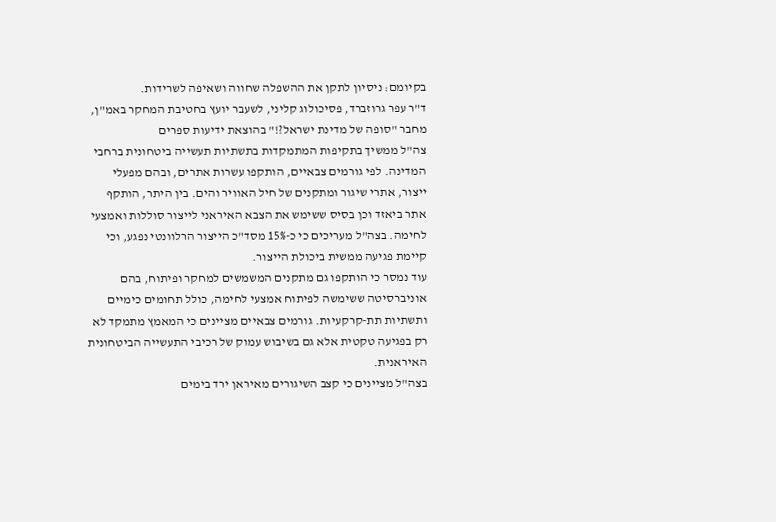בקיומם: ניסיון לתקן את ההשפלה שחווה ושאיפה לשרידות.
ד"ר עפר גרוזברד, פסיכולוג קליני, לשעבר יועץ בחטיבת המחקר באמ"ן, מחבר "סופה של מדינת ישראל?!" בהוצאת ידיעות ספרים
צה"ל ממשיך בתקיפות המתמקדות בתשתיות תעשייה ביטחונית ברחבי המדינה. לפי גורמים צבאיים, הותקפו עשרות אתרים, ובהם מפעלי ייצור, אתרי שיגור ומתקנים של חיל האוויר והים. בין היתר, הותקף אתר ביאזד וכן בסיס ששימש את הצבא האיראני לייצור סוללות ואמצעי לחימה. בצה"ל מעריכים כי כ-15% מסד"כ הייצור הרלוונטי נפגע, וכי קיימת פגיעה ממשית ביכולת הייצור.
עוד נמסר כי הותקפו גם מתקנים המשמשים למחקר ופיתוח, בהם אוניברסיטה ששימשה לפיתוח אמצעי לחימה, כולל תחומים כימיים ותשתיות תת-קרקעיות. גורמים צבאיים מציינים כי המאמץ מתמקד לא רק בפגיעה טקטית אלא גם בשיבוש עמוק של רכיבי התעשייה הביטחונית האיראנית.
בצה"ל מציינים כי קצב השיגורים מאיראן ירד בימים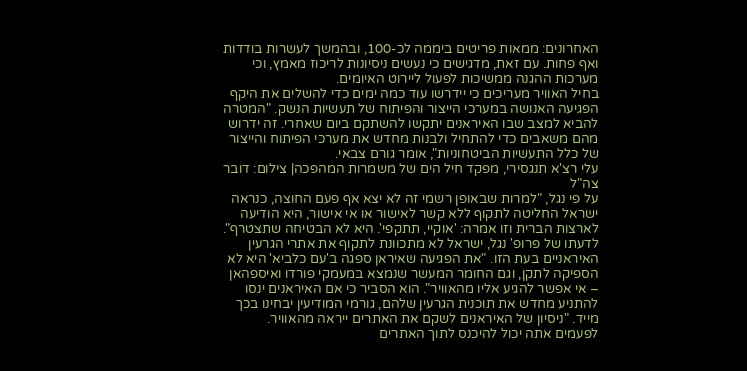האחרונים: ממאות פריטים ביממה לכ-100, ובהמשך לעשרות בודדות ואף פחות. עם זאת, מדגישים כי נעשים ניסיונות לריכוז מאמץ, וכי מערכות ההגנה ממשיכות לפעול ליירוט האיומים.
בחיל האוויר מעריכים כי יידרשו עוד כמה ימים כדי להשלים את היקף הפגיעה האנושה במערכי הייצור והפיתוח של תעשיות הנשק. "המטרה להביא למצב שבו האיראנים יתקשו להשתקם ביום שאחרי. זה ידרוש מהם משאבים כדי להתחיל ולבנות מחדש את מערכי הפיתוח והייצור של כלל התעשיות הביטחוניות", אומר גורם צבאי.
עלי רצ'א תנגסירי, מפקד חיל הים של משמרות המהפכה| צילום: דובר צה"ל
על פי נגל, "למרות שבאופן רשמי זה לא יצא אף פעם החוצה, כנראה ישראל החליטה לתקוף ללא קשר לאישור או אי אישור, היא הודיעה לארצות הברית וזו אמרה: 'אוקיי, תתקפי'. היא לא הבטיחה שתצטרף".
לדעתו של פרופ' נגל, ישראל לא מתכוונת לתקוף את אתרי הגרעין האיראניים בעת הזו. "את הפגיעה שאיראן ספגה ב'עם כלביא' היא לא הספיקה לתקן, וגם החומר המעשר שנמצא במעמקי פורדו ואיספהאן – אי אפשר להגיע אליו מהאוויר". הוא הסביר כי אם האיראנים ינסו להתניע מחדש את תוכנית הגרעין שלהם, גורמי המודיעין יבחינו בכך מייד. "ניסיון של האיראנים לשקם את האתרים ייראה מהאוויר. לפעמים אתה יכול להיכנס לתוך האתרים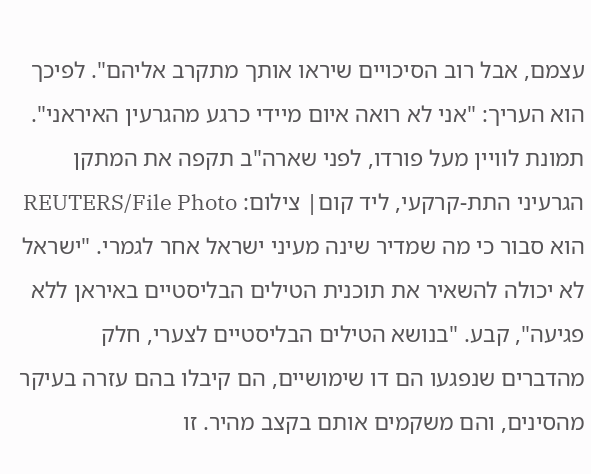עצמם, אבל רוב הסיכויים שיראו אותך מתקרב אליהם". לפיכך הוא העריך: "אני לא רואה איום מיידי כרגע מהגרעין האיראני".
תמונת לוויין מעל פורדו, לפני שארה"ב תקפה את המתקן הגרעיני התת-קרקעי, ליד קום| צילום: REUTERS/File Photo
הוא סבור כי מה שמדיר שינה מעיני ישראל אחר לגמרי. "ישראל לא יכולה להשאיר את תוכנית הטילים הבליסטיים באיראן ללא פגיעה", קבע. "בנושא הטילים הבליסטיים לצערי, חלק מהדברים שנפגעו הם דו שימושיים, הם קיבלו בהם עזרה בעיקר מהסינים, והם משקמים אותם בקצב מהיר. זו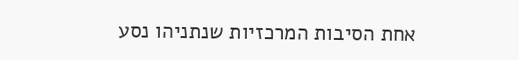אחת הסיבות המרכזיות שנתניהו נסע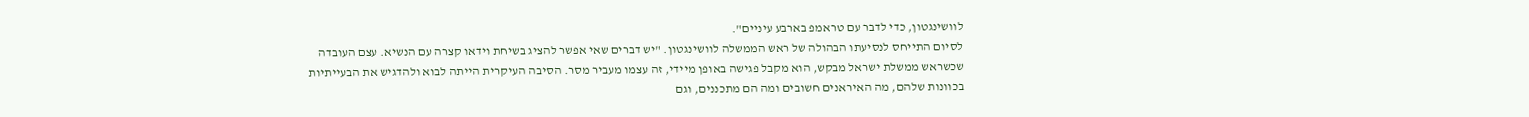לוושינגטון, כדי לדבר עם טראמפ בארבע עיניים".
לסיום התייחס לנסיעתו הבהולה של ראש הממשלה לוושינגטון. "יש דברים שאי אפשר להציג בשיחת וידאו קצרה עם הנשיא. עצם העובדה שכשראש ממשלת ישראל מבקש, הוא מקבל פגישה באופן מיידי, זה עצמו מעביר מסר. הסיבה העיקרית הייתה לבוא ולהדגיש את הבעייתיות בכוונות שלהם, מה האיראנים חשובים ומה הם מתכננים, וגם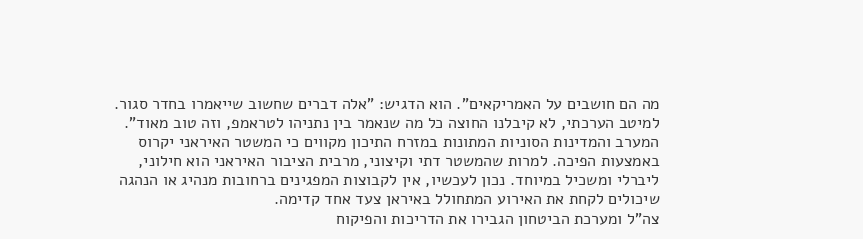מה הם חושבים על האמריקאים". הוא הדגיש: "אלה דברים שחשוב שייאמרו בחדר סגור. למיטב הערכתי, לא קיבלנו החוצה כל מה שנאמר בין נתניהו לטראמפ, וזה טוב מאוד".
המערב והמדינות הסוניות המתונות במזרח התיכון מקווים כי המשטר האיראני יקרוס באמצעות הפיכה. למרות שהמשטר דתי וקיצוני, מרבית הציבור האיראני הוא חילוני, ליברלי ומשכיל במיוחד. נכון לעכשיו, אין לקבוצות המפגינים ברחובות מנהיג או הנהגה שיכולים לקחת את האירוע המתחולל באיראן צעד אחד קדימה.
צה"ל ומערכת הביטחון הגבירו את הדריכות והפיקוח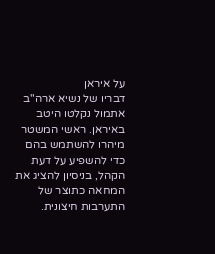על איראן
דבריו של נשיא ארה"ב אתמול נקלטו היטב באיראן. ראשי המשטר מיהרו להשתמש בהם כדי להשפיע על דעת הקהל, בניסיון להציג את המחאה כתוצר של התערבות חיצונית.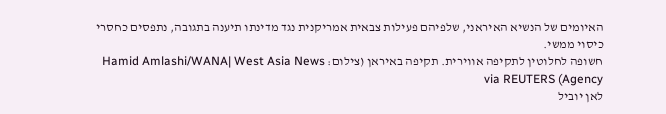האיומים של הנשיא האיראני, שלפיהם פעילות צבאית אמריקנית נגד מדינתו תיענה בתגובה, נתפסים כחסרי כיסוי ממשי.
חשופה לחלוטין לתקיפה אווירית. תקיפה באיראן (צילום: Hamid Amlashi/WANA| West Asia News Agency) via REUTERS
לאן יוביל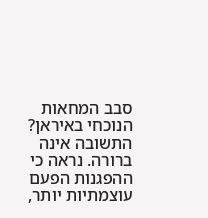סבב המחאות הנוכחי באיראן? התשובה אינה ברורה. נראה כי ההפגנות הפעם עוצמתיות יותר,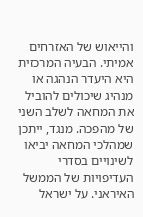והייאוש של האזרחים אמיתי. הבעיה המרכזית היא היעדר הנהגה או מנהיג שיכולים להוביל את המחאה לשלב השני של מהפכה. מנגד, ייתכן שמהלכי המחאה יביאו לשינויים בסדרי העדיפויות של הממשל האיראני. על ישראל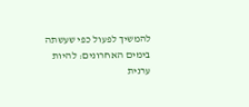להמשיך לפעול כפי שעשתה בימים האחרונים: להיות ערנית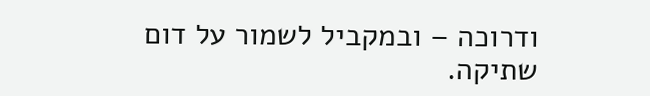ודרוכה – ובמקביל לשמור על דום שתיקה.